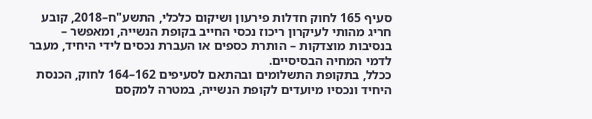סעיף 165 לחוק חדלות פירעון ושיקום כלכלי, התשע"ח–2018, קובע חריג מהותי לעיקרון ריכוז נכסי החייב בקופת הנשייה, ומאפשר – בנסיבות מוצדקות – הותרת כספים או העברת נכסים לידי היחיד, מעבר לדמי המחיה הבסיסיים.
ככלל, בתקופת התשלומים ובהתאם לסעיפים 162–164 לחוק, הכנסת היחיד ונכסיו מיועדים לקופת הנשייה, במטרה למקסם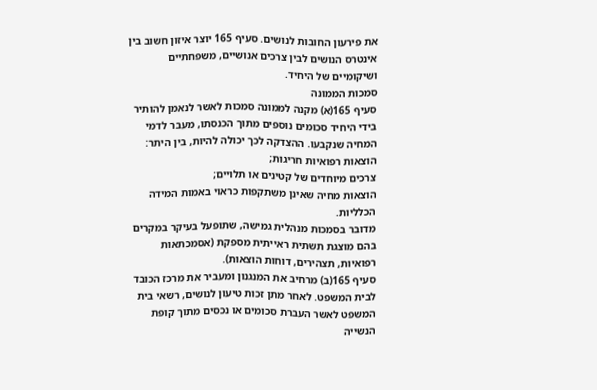את פירעון החובות לנושים. סעיף 165 יוצר איזון חשוב בין אינטרס הנושים לבין צרכים אנושיים, משפחתיים ושיקומיים של היחיד.
סמכות הממונה
סעיף 165(א) מקנה לממונה סמכות לאשר לנאמן להותיר בידי היחיד סכומים נוספים מתוך הכנסתו, מעבר לדמי המחיה שנקבעו. ההצדקה לכך יכולה להיות, בין היתר:
הוצאות רפואיות חריגות;
צרכים מיוחדים של קטינים או תלויים;
הוצאות מחיה שאינן משתקפות כראוי באמות המידה הכלליות.
מדובר בסמכות מנהלית גמישה, שתופעל בעיקר במקרים בהם מוצגת תשתית ראייתית מספקת (אסמכתאות רפואיות, תצהירים, דוחות הוצאות).
סעיף 165(ב) מרחיב את המנגנון ומעביר את מרכז הכובד לבית המשפט. לאחר מתן זכות טיעון לנושים, רשאי בית המשפט לאשר העברת סכומים או נכסים מתוך קופת הנשייה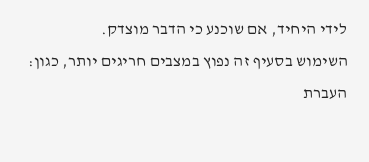לידי היחיד, אם שוכנע כי הדבר מוצדק.
השימוש בסעיף זה נפוץ במצבים חריגים יותר, כגון:
העברת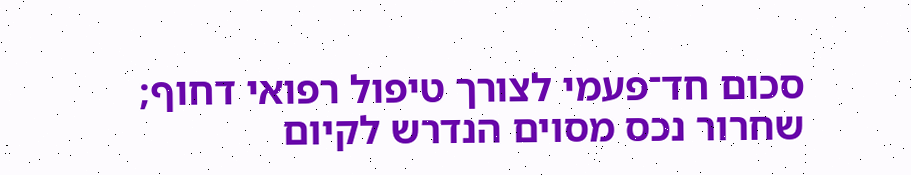סכום חד־פעמי לצורך טיפול רפואי דחוף;
שחרור נכס מסוים הנדרש לקיום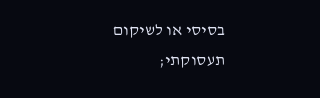בסיסי או לשיקום תעסוקתי;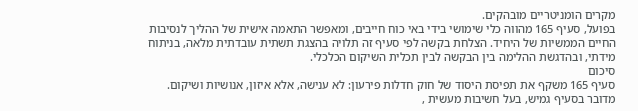מקרים הומניטריים מובהקים.
בפועל, סעיף 165 מהווה כלי שימושי בידי באי כוח חייבים, ומאפשר התאמה אישית של ההליך לנסיבות החיים הממשיות של היחיד. הצלחת בקשה לפי סעיף זה תלויה בהצגת תשתית עובדתית מלאה, בניתוח מידתי, ובהדגשת ההלימה בין הבקשה לבין תכלית השיקום הכלכלי.
סיכום
סעיף 165 משקף את תפיסת היסוד של חוק חדלות פירעון: לא ענישה, אלא איזון, אנושיות ושיקום. מדובר בסעיף גמיש, בעל חשיבות מעשית ,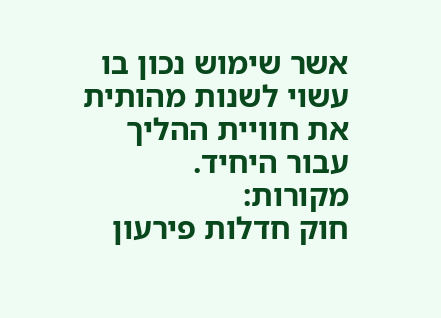אשר שימוש נכון בו עשוי לשנות מהותית את חוויית ההליך עבור היחיד.
מקורות:
חוק חדלות פירעון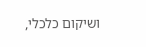ושיקום כלכלי,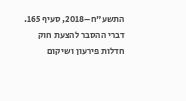התשע"ח–2018, סעיף 165.
דברי ההסבר להצעת חוק חדלות פירעון ושיקום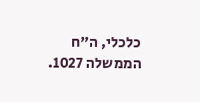כלכלי, ה"ח הממשלה 1027.